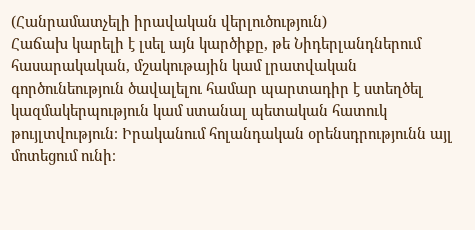(Հանրամատչելի իրավական վերլուծություն)
Հաճախ կարելի է լսել այն կարծիքը, թե Նիդերլանդներում հասարակական, մշակութային կամ լրատվական գործունեություն ծավալելու համար պարտադիր է ստեղծել կազմակերպություն կամ ստանալ պետական հատուկ թույլտվություն։ Իրականում հոլանդական օրենսդրությունն այլ մոտեցում ունի։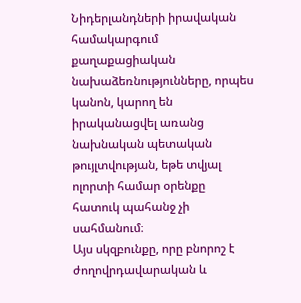Նիդերլանդների իրավական համակարգում քաղաքացիական նախաձեռնությունները, որպես կանոն, կարող են իրականացվել առանց նախնական պետական թույլտվության, եթե տվյալ ոլորտի համար օրենքը հատուկ պահանջ չի սահմանում։
Այս սկզբունքը, որը բնորոշ է ժողովրդավարական և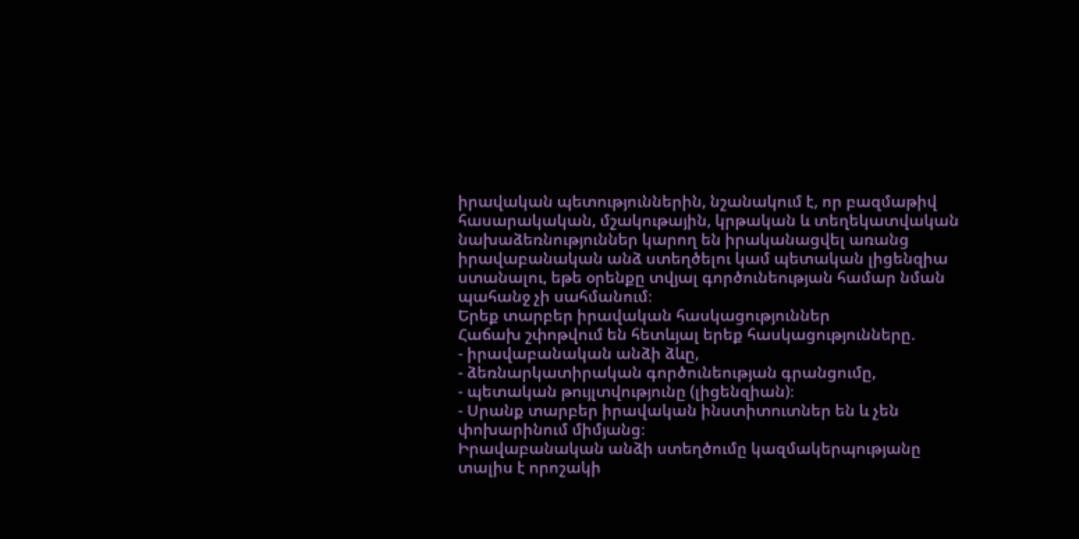իրավական պետություններին, նշանակում է, որ բազմաթիվ հասարակական, մշակութային, կրթական և տեղեկատվական նախաձեռնություններ կարող են իրականացվել առանց իրավաբանական անձ ստեղծելու կամ պետական լիցենզիա ստանալու, եթե օրենքը տվյալ գործունեության համար նման պահանջ չի սահմանում։
Երեք տարբեր իրավական հասկացություններ
Հաճախ շփոթվում են հետևյալ երեք հասկացությունները.
- իրավաբանական անձի ձևը,
- ձեռնարկատիրական գործունեության գրանցումը,
- պետական թույլտվությունը (լիցենզիան)։
- Սրանք տարբեր իրավական ինստիտուտներ են և չեն փոխարինում միմյանց։
Իրավաբանական անձի ստեղծումը կազմակերպությանը տալիս է որոշակի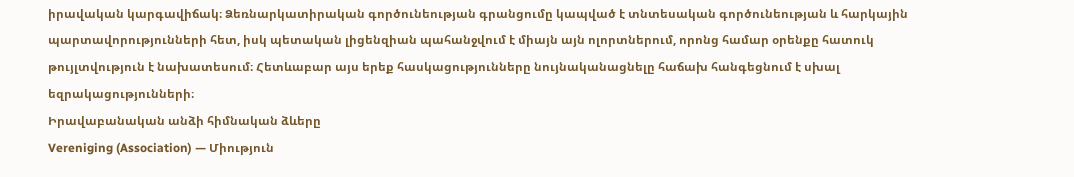իրավական կարգավիճակ։ Ձեռնարկատիրական գործունեության գրանցումը կապված է տնտեսական գործունեության և հարկային պարտավորությունների հետ, իսկ պետական լիցենզիան պահանջվում է միայն այն ոլորտներում, որոնց համար օրենքը հատուկ թույլտվություն է նախատեսում։ Հետևաբար այս երեք հասկացությունները նույնականացնելը հաճախ հանգեցնում է սխալ եզրակացությունների։
Իրավաբանական անձի հիմնական ձևերը
Vereniging (Association) — Միություն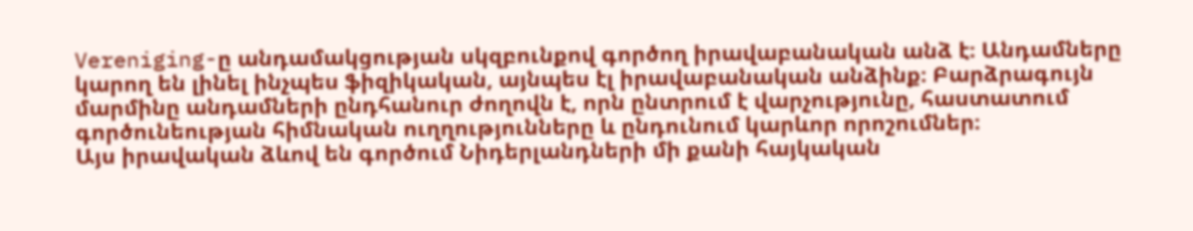Vereniging-ը անդամակցության սկզբունքով գործող իրավաբանական անձ է։ Անդամները կարող են լինել ինչպես ֆիզիկական, այնպես էլ իրավաբանական անձինք։ Բարձրագույն մարմինը անդամների ընդհանուր ժողովն է, որն ընտրում է վարչությունը, հաստատում գործունեության հիմնական ուղղությունները և ընդունում կարևոր որոշումներ։
Այս իրավական ձևով են գործում Նիդերլանդների մի քանի հայկական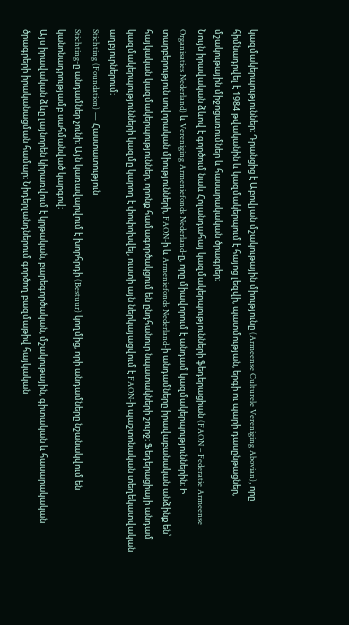կազմակերպություններ։ Դրանցից է Աբովյան մշակութային միությունը (Armeense Culturele Vereniging Abovian), որը հիմնադրվել է 1984 թվականին և կազմակերպում է հայոց լեզվի, պատմության, երգի ու պարի դասընթացներ, մշակութային միջոցառումներ և հասարակական ծրագրեր։
Նույն իրավական ձևով է գործում նաև Հոլանդահայ կազմակերպությունների ֆեդերացիան (FAON – Federatie Armeense Organisaties Nederland) և Vereniging Armeniefonds Nederland-ը, որը միավորում է անդամ կազմակերպություններին։ Ի տարբերություն սովորական միությունների, FAON-ի և Armeniefonds Nederland-ի անդամները իրավաբանական անձինք են՝ հայկական կազմակերպություններ, որոնք համագործակցում են ընդհանուր նպատակների շուրջ։ Ֆեդերացիայի անդամ կազմակերպությունների կազմը կարող է փոփոխվել, ուստի այն ներկայացվում է FAON-ի պաշտոնական տեղեկատվական աղբյուրներում։
Stichting (Foundation) — Հաստատություն
Stichting-ը անդամներ չունի։ Այն կառավարվում է խորհրդի (Bestuur) կողմից, որի անդամները նշանակվում են կանոնադրությամբ սահմանված կարգով։
Այս իրավական ձևը լայնորեն կիրառվում է կրթական, բարեգործական, մշակութային, գիտական և հասարակական ծրագրերի իրականացման համար։ Նիդերլանդներում գործող բազմաթիվ հայկական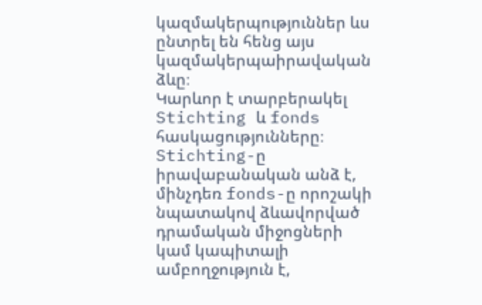կազմակերպություններ ևս ընտրել են հենց այս կազմակերպաիրավական ձևը։
Կարևոր է տարբերակել Stichting և fonds հասկացությունները։ Stichting-ը իրավաբանական անձ է, մինչդեռ fonds-ը որոշակի նպատակով ձևավորված դրամական միջոցների կամ կապիտալի ամբողջություն է,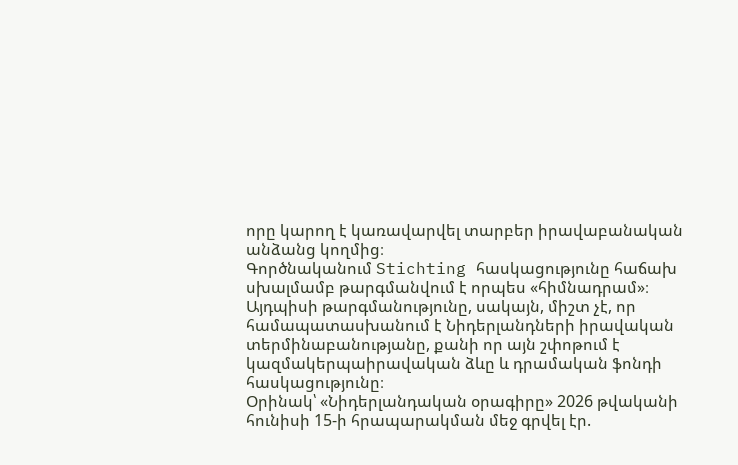որը կարող է կառավարվել տարբեր իրավաբանական անձանց կողմից։
Գործնականում Stichting հասկացությունը հաճախ սխալմամբ թարգմանվում է որպես «հիմնադրամ»։ Այդպիսի թարգմանությունը, սակայն, միշտ չէ, որ համապատասխանում է Նիդերլանդների իրավական տերմինաբանությանը, քանի որ այն շփոթում է կազմակերպաիրավական ձևը և դրամական ֆոնդի հասկացությունը։
Օրինակ՝ «Նիդերլանդական օրագիրը» 2026 թվականի հունիսի 15-ի հրապարակման մեջ գրվել էր.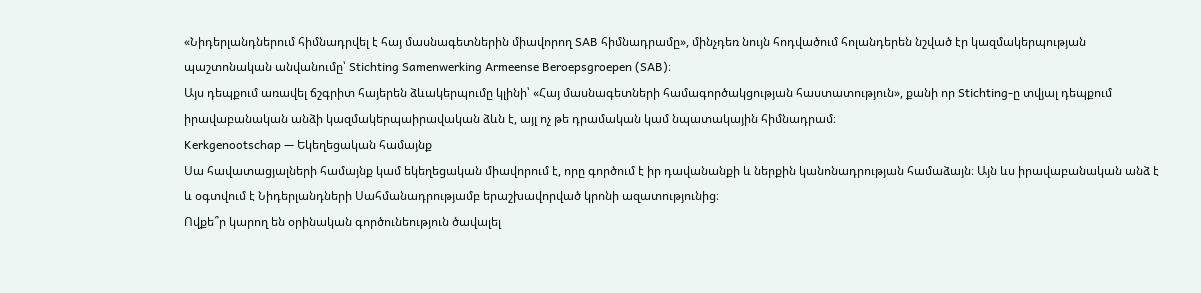«Նիդերլանդներում հիմնադրվել է հայ մասնագետներին միավորող SAB հիմնադրամը», մինչդեռ նույն հոդվածում հոլանդերեն նշված էր կազմակերպության պաշտոնական անվանումը՝ Stichting Samenwerking Armeense Beroepsgroepen (SAB)։
Այս դեպքում առավել ճշգրիտ հայերեն ձևակերպումը կլինի՝ «Հայ մասնագետների համագործակցության հաստատություն», քանի որ Stichting-ը տվյալ դեպքում իրավաբանական անձի կազմակերպաիրավական ձևն է, այլ ոչ թե դրամական կամ նպատակային հիմնադրամ։
Kerkgenootschap — Եկեղեցական համայնք
Սա հավատացյալների համայնք կամ եկեղեցական միավորում է, որը գործում է իր դավանանքի և ներքին կանոնադրության համաձայն։ Այն ևս իրավաբանական անձ է և օգտվում է Նիդերլանդների Սահմանադրությամբ երաշխավորված կրոնի ազատությունից։
Ովքե՞ր կարող են օրինական գործունեություն ծավալել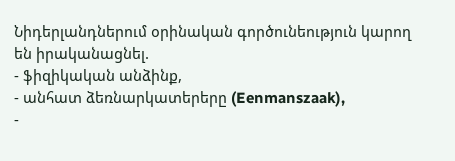Նիդերլանդներում օրինական գործունեություն կարող են իրականացնել.
- ֆիզիկական անձինք,
- անհատ ձեռնարկատերերը (Eenmanszaak),
-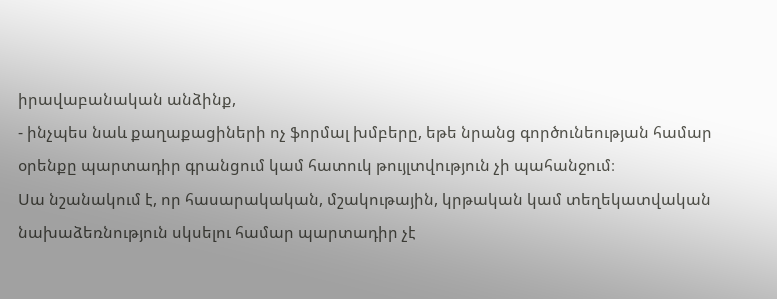իրավաբանական անձինք,
- ինչպես նաև քաղաքացիների ոչ ֆորմալ խմբերը, եթե նրանց գործունեության համար օրենքը պարտադիր գրանցում կամ հատուկ թույլտվություն չի պահանջում։
Սա նշանակում է, որ հասարակական, մշակութային, կրթական կամ տեղեկատվական նախաձեռնություն սկսելու համար պարտադիր չէ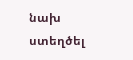նախ ստեղծել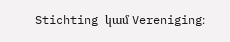Stichting կամ Vereniging։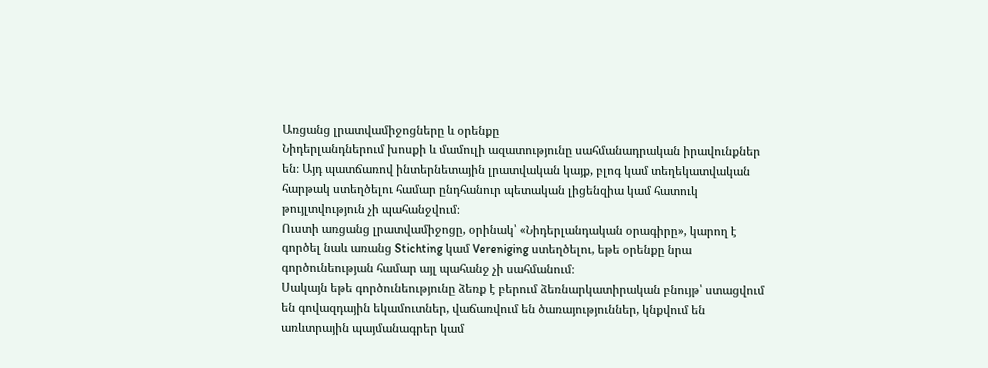Առցանց լրատվամիջոցները և օրենքը
Նիդերլանդներում խոսքի և մամուլի ազատությունը սահմանադրական իրավունքներ են։ Այդ պատճառով ինտերնետային լրատվական կայք, բլոգ կամ տեղեկատվական հարթակ ստեղծելու համար ընդհանուր պետական լիցենզիա կամ հատուկ թույլտվություն չի պահանջվում։
Ուստի առցանց լրատվամիջոցը, օրինակ՝ «Նիդերլանդական օրագիրը», կարող է գործել նաև առանց Stichting կամ Vereniging ստեղծելու, եթե օրենքը նրա գործունեության համար այլ պահանջ չի սահմանում։
Սակայն եթե գործունեությունը ձեռք է բերում ձեռնարկատիրական բնույթ՝ ստացվում են գովազդային եկամուտներ, վաճառվում են ծառայություններ, կնքվում են առևտրային պայմանագրեր կամ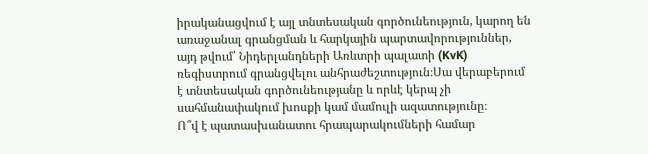իրականացվում է այլ տնտեսական գործունեություն, կարող են առաջանալ գրանցման և հարկային պարտավորություններ, այդ թվում՝ Նիդերլանդների Առևտրի պալատի (KvK) ռեգիստրում գրանցվելու անհրաժեշտություն։Սա վերաբերում է տնտեսական գործունեությանը և որևէ կերպ չի սահմանափակում խոսքի կամ մամուլի ազատությունը։
Ո՞վ է պատասխանատու հրապարակումների համար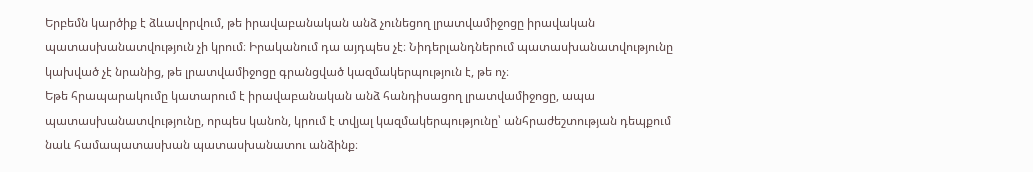Երբեմն կարծիք է ձևավորվում, թե իրավաբանական անձ չունեցող լրատվամիջոցը իրավական պատասխանատվություն չի կրում։ Իրականում դա այդպես չէ։ Նիդերլանդներում պատասխանատվությունը կախված չէ նրանից, թե լրատվամիջոցը գրանցված կազմակերպություն է, թե ոչ։
Եթե հրապարակումը կատարում է իրավաբանական անձ հանդիսացող լրատվամիջոցը, ապա պատասխանատվությունը, որպես կանոն, կրում է տվյալ կազմակերպությունը՝ անհրաժեշտության դեպքում նաև համապատասխան պատասխանատու անձինք։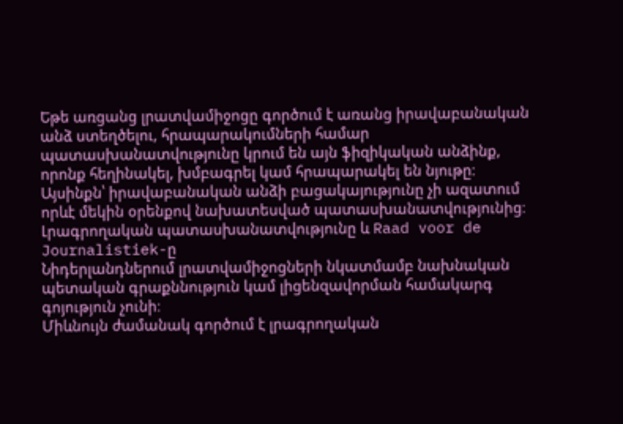Եթե առցանց լրատվամիջոցը գործում է առանց իրավաբանական անձ ստեղծելու, հրապարակումների համար պատասխանատվությունը կրում են այն ֆիզիկական անձինք, որոնք հեղինակել, խմբագրել կամ հրապարակել են նյութը։
Այսինքն՝ իրավաբանական անձի բացակայությունը չի ազատում որևէ մեկին օրենքով նախատեսված պատասխանատվությունից։
Լրագրողական պատասխանատվությունը և Raad voor de Journalistiek-ը
Նիդերլանդներում լրատվամիջոցների նկատմամբ նախնական պետական գրաքննություն կամ լիցենզավորման համակարգ գոյություն չունի։
Միևնույն ժամանակ գործում է լրագրողական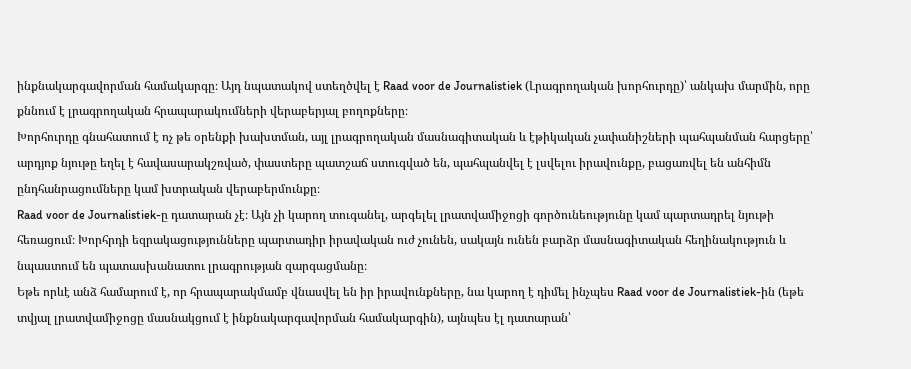ինքնակարգավորման համակարգը։ Այդ նպատակով ստեղծվել է Raad voor de Journalistiek (Լրագրողական խորհուրդը)՝ անկախ մարմին, որը քննում է լրագրողական հրապարակումների վերաբերյալ բողոքները։
Խորհուրդը գնահատում է ոչ թե օրենքի խախտման, այլ լրագրողական մասնագիտական և էթիկական չափանիշների պահպանման հարցերը՝ արդյոք նյութը եղել է հավասարակշռված, փաստերը պատշաճ ստուգված են, պահպանվել է լսվելու իրավունքը, բացառվել են անհիմն ընդհանրացումները կամ խտրական վերաբերմունքը։
Raad voor de Journalistiek-ը դատարան չէ։ Այն չի կարող տուգանել, արգելել լրատվամիջոցի գործունեությունը կամ պարտադրել նյութի հեռացում։ Խորհրդի եզրակացությունները պարտադիր իրավական ուժ չունեն, սակայն ունեն բարձր մասնագիտական հեղինակություն և նպաստում են պատասխանատու լրագրության զարգացմանը։
Եթե որևէ անձ համարում է, որ հրապարակմամբ վնասվել են իր իրավունքները, նա կարող է դիմել ինչպես Raad voor de Journalistiek-ին (եթե տվյալ լրատվամիջոցը մասնակցում է ինքնակարգավորման համակարգին), այնպես էլ դատարան՝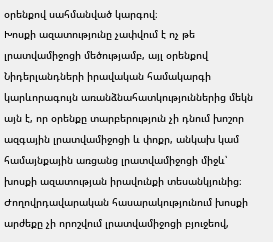օրենքով սահմանված կարգով։
Խոսքի ազատությունը չափվում է ոչ թե լրատվամիջոցի մեծությամբ, այլ օրենքով
Նիդերլանդների իրավական համակարգի կարևորագույն առանձնահատկություններից մեկն այն է, որ օրենքը տարբերություն չի դնում խոշոր ազգային լրատվամիջոցի և փոքր, անկախ կամ համայնքային առցանց լրատվամիջոցի միջև՝ խոսքի ազատության իրավունքի տեսանկյունից։
Ժողովրդավարական հասարակությունում խոսքի արժեքը չի որոշվում լրատվամիջոցի բյուջեով,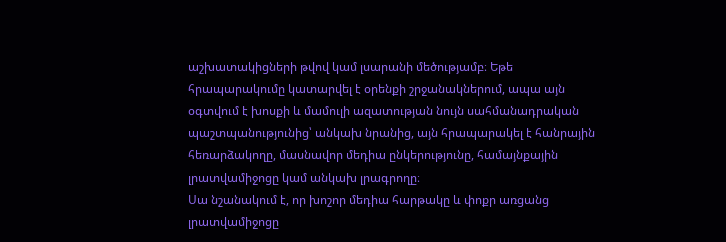աշխատակիցների թվով կամ լսարանի մեծությամբ։ Եթե հրապարակումը կատարվել է օրենքի շրջանակներում, ապա այն օգտվում է խոսքի և մամուլի ազատության նույն սահմանադրական պաշտպանությունից՝ անկախ նրանից, այն հրապարակել է հանրային հեռարձակողը, մասնավոր մեդիա ընկերությունը, համայնքային լրատվամիջոցը կամ անկախ լրագրողը։
Սա նշանակում է, որ խոշոր մեդիա հարթակը և փոքր առցանց լրատվամիջոցը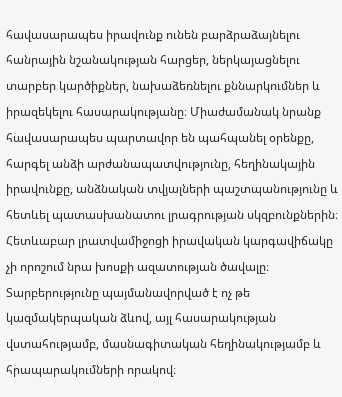հավասարապես իրավունք ունեն բարձրաձայնելու հանրային նշանակության հարցեր, ներկայացնելու տարբեր կարծիքներ, նախաձեռնելու քննարկումներ և իրազեկելու հասարակությանը։ Միաժամանակ նրանք հավասարապես պարտավոր են պահպանել օրենքը, հարգել անձի արժանապատվությունը, հեղինակային իրավունքը, անձնական տվյալների պաշտպանությունը և հետևել պատասխանատու լրագրության սկզբունքներին։
Հետևաբար լրատվամիջոցի իրավական կարգավիճակը չի որոշում նրա խոսքի ազատության ծավալը։ Տարբերությունը պայմանավորված է ոչ թե կազմակերպական ձևով, այլ հասարակության վստահությամբ, մասնագիտական հեղինակությամբ և հրապարակումների որակով։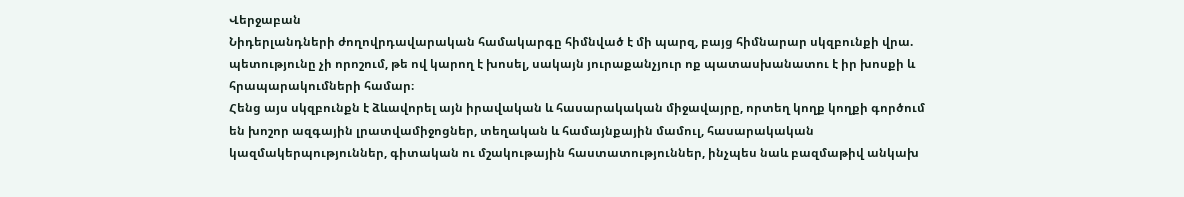Վերջաբան
Նիդերլանդների ժողովրդավարական համակարգը հիմնված է մի պարզ, բայց հիմնարար սկզբունքի վրա. պետությունը չի որոշում, թե ով կարող է խոսել, սակայն յուրաքանչյուր ոք պատասխանատու է իր խոսքի և հրապարակումների համար։
Հենց այս սկզբունքն է ձևավորել այն իրավական և հասարակական միջավայրը, որտեղ կողք կողքի գործում են խոշոր ազգային լրատվամիջոցներ, տեղական և համայնքային մամուլ, հասարակական կազմակերպություններ, գիտական ու մշակութային հաստատություններ, ինչպես նաև բազմաթիվ անկախ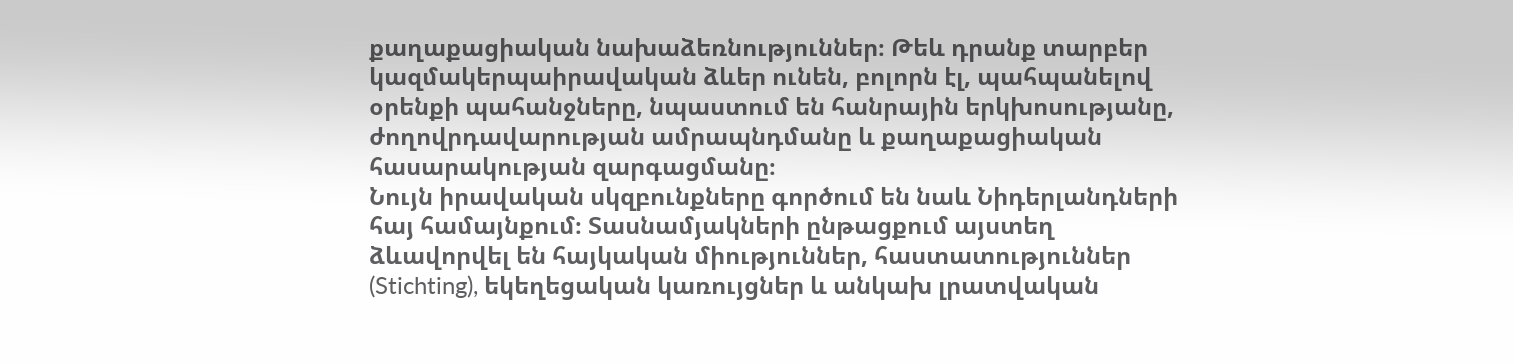քաղաքացիական նախաձեռնություններ։ Թեև դրանք տարբեր կազմակերպաիրավական ձևեր ունեն, բոլորն էլ, պահպանելով օրենքի պահանջները, նպաստում են հանրային երկխոսությանը, ժողովրդավարության ամրապնդմանը և քաղաքացիական հասարակության զարգացմանը։
Նույն իրավական սկզբունքները գործում են նաև Նիդերլանդների հայ համայնքում։ Տասնամյակների ընթացքում այստեղ ձևավորվել են հայկական միություններ, հաստատություններ (Stichting), եկեղեցական կառույցներ և անկախ լրատվական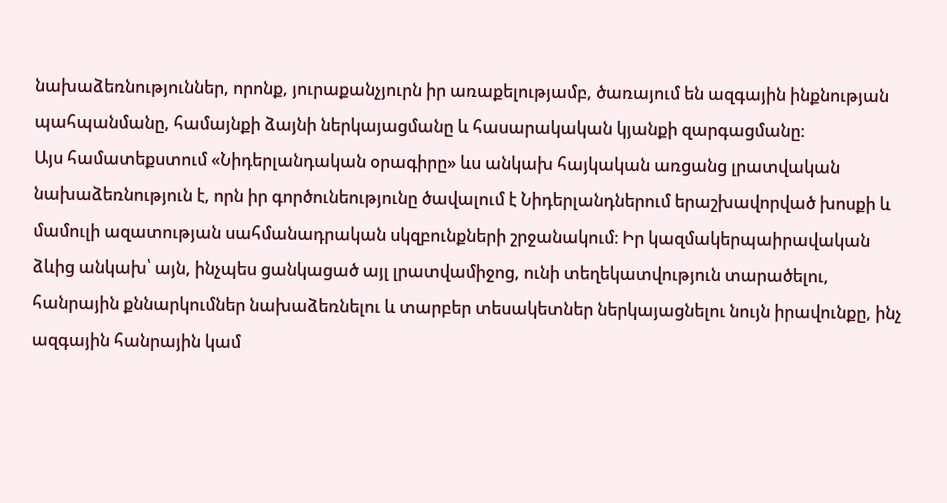նախաձեռնություններ, որոնք, յուրաքանչյուրն իր առաքելությամբ, ծառայում են ազգային ինքնության պահպանմանը, համայնքի ձայնի ներկայացմանը և հասարակական կյանքի զարգացմանը։
Այս համատեքստում «Նիդերլանդական օրագիրը» ևս անկախ հայկական առցանց լրատվական նախաձեռնություն է, որն իր գործունեությունը ծավալում է Նիդերլանդներում երաշխավորված խոսքի և մամուլի ազատության սահմանադրական սկզբունքների շրջանակում։ Իր կազմակերպաիրավական ձևից անկախ՝ այն, ինչպես ցանկացած այլ լրատվամիջոց, ունի տեղեկատվություն տարածելու, հանրային քննարկումներ նախաձեռնելու և տարբեր տեսակետներ ներկայացնելու նույն իրավունքը, ինչ ազգային հանրային կամ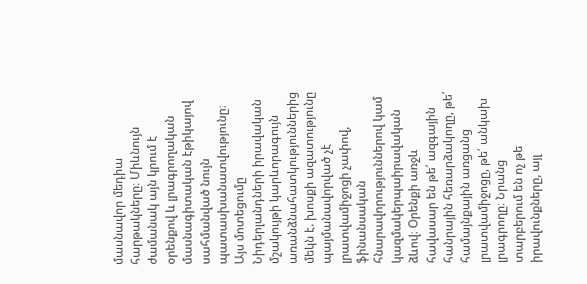մասնավոր մեդիա հարթակները։ Միևնույն ժամանակ այն կրում է օրենքով և լրագրողական մասնագիտական էթիկայով սահմանված նույն պատասխանատվությունը։
Այս մոտեցումը Նիդերլանդների իրավական մշակույթի կարևորագույն առանձնահատկություններից մեկն է. խոսքի ազատությունը պայմանավորված չէ լրատվամիջոցի չափով, ֆինանսական հնարավորություններով կամ կազմակերպաիրավական ձևով։ Օրենքի առջև հավասար են թե՛ ազգային հանրային հեռարձակողը, թե՛ համայնքային առցանց լրատվամիջոցը, թե՛ անկախ լրագրողը։ Նրանց տարբերում են ոչ թե իրավունքները, այլ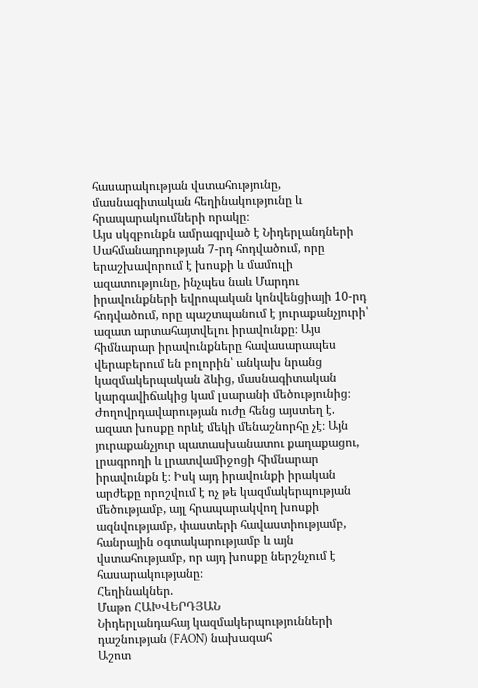հասարակության վստահությունը, մասնագիտական հեղինակությունը և հրապարակումների որակը։
Այս սկզբունքն ամրագրված է Նիդերլանդների Սահմանադրության 7-րդ հոդվածում, որը երաշխավորում է խոսքի և մամուլի ազատությունը, ինչպես նաև Մարդու իրավունքների եվրոպական կոնվենցիայի 10-րդ հոդվածում, որը պաշտպանում է յուրաքանչյուրի՝ ազատ արտահայտվելու իրավունքը։ Այս հիմնարար իրավունքները հավասարապես վերաբերում են բոլորին՝ անկախ նրանց կազմակերպական ձևից, մասնագիտական կարգավիճակից կամ լսարանի մեծությունից։
Ժողովրդավարության ուժը հենց այստեղ է. ազատ խոսքը որևէ մեկի մենաշնորհը չէ։ Այն յուրաքանչյուր պատասխանատու քաղաքացու, լրագրողի և լրատվամիջոցի հիմնարար իրավունքն է։ Իսկ այդ իրավունքի իրական արժեքը որոշվում է ոչ թե կազմակերպության մեծությամբ, այլ հրապարակվող խոսքի ազնվությամբ, փաստերի հավաստիությամբ, հանրային օգտակարությամբ և այն վստահությամբ, որ այդ խոսքը ներշնչում է հասարակությանը։
Հեղինակներ.
Մաթո ՀԱԽՎԵՐԴՅԱՆ
Նիդերլանդահայ կազմակերպությունների դաշնության (FAON) նախագահ
Աշոտ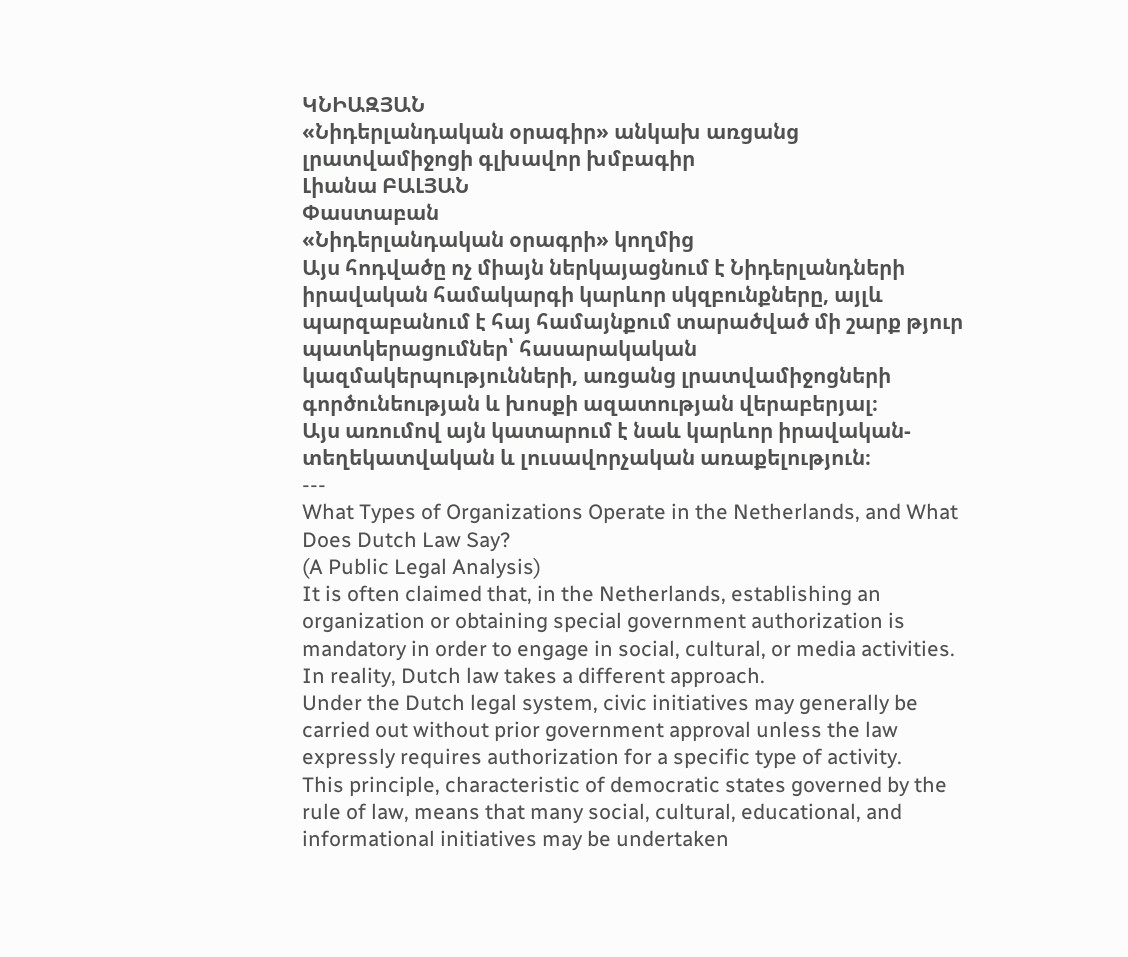ԿՆԻԱԶՅԱՆ
«Նիդերլանդական օրագիր» անկախ առցանց լրատվամիջոցի գլխավոր խմբագիր
Լիանա ԲԱԼՅԱՆ
Փաստաբան
«Նիդերլանդական օրագրի» կողմից
Այս հոդվածը ոչ միայն ներկայացնում է Նիդերլանդների իրավական համակարգի կարևոր սկզբունքները, այլև պարզաբանում է հայ համայնքում տարածված մի շարք թյուր պատկերացումներ՝ հասարակական կազմակերպությունների, առցանց լրատվամիջոցների գործունեության և խոսքի ազատության վերաբերյալ։
Այս առումով այն կատարում է նաև կարևոր իրավական-տեղեկատվական և լուսավորչական առաքելություն։
---
What Types of Organizations Operate in the Netherlands, and What Does Dutch Law Say?
(A Public Legal Analysis)
It is often claimed that, in the Netherlands, establishing an organization or obtaining special government authorization is mandatory in order to engage in social, cultural, or media activities. In reality, Dutch law takes a different approach.
Under the Dutch legal system, civic initiatives may generally be carried out without prior government approval unless the law expressly requires authorization for a specific type of activity.
This principle, characteristic of democratic states governed by the rule of law, means that many social, cultural, educational, and informational initiatives may be undertaken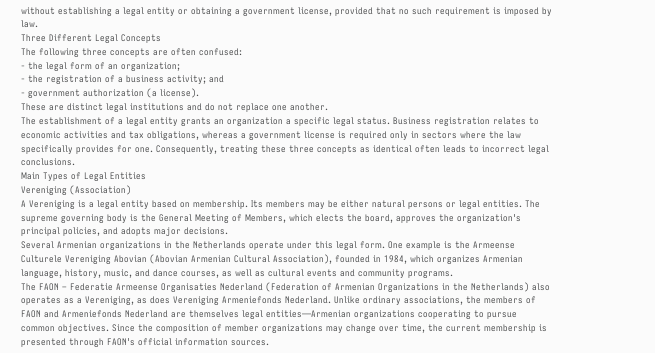without establishing a legal entity or obtaining a government license, provided that no such requirement is imposed by law.
Three Different Legal Concepts
The following three concepts are often confused:
- the legal form of an organization;
- the registration of a business activity; and
- government authorization (a license).
These are distinct legal institutions and do not replace one another.
The establishment of a legal entity grants an organization a specific legal status. Business registration relates to economic activities and tax obligations, whereas a government license is required only in sectors where the law specifically provides for one. Consequently, treating these three concepts as identical often leads to incorrect legal conclusions.
Main Types of Legal Entities
Vereniging (Association)
A Vereniging is a legal entity based on membership. Its members may be either natural persons or legal entities. The supreme governing body is the General Meeting of Members, which elects the board, approves the organization's principal policies, and adopts major decisions.
Several Armenian organizations in the Netherlands operate under this legal form. One example is the Armeense Culturele Vereniging Abovian (Abovian Armenian Cultural Association), founded in 1984, which organizes Armenian language, history, music, and dance courses, as well as cultural events and community programs.
The FAON – Federatie Armeense Organisaties Nederland (Federation of Armenian Organizations in the Netherlands) also operates as a Vereniging, as does Vereniging Armeniefonds Nederland. Unlike ordinary associations, the members of FAON and Armeniefonds Nederland are themselves legal entities—Armenian organizations cooperating to pursue common objectives. Since the composition of member organizations may change over time, the current membership is presented through FAON's official information sources.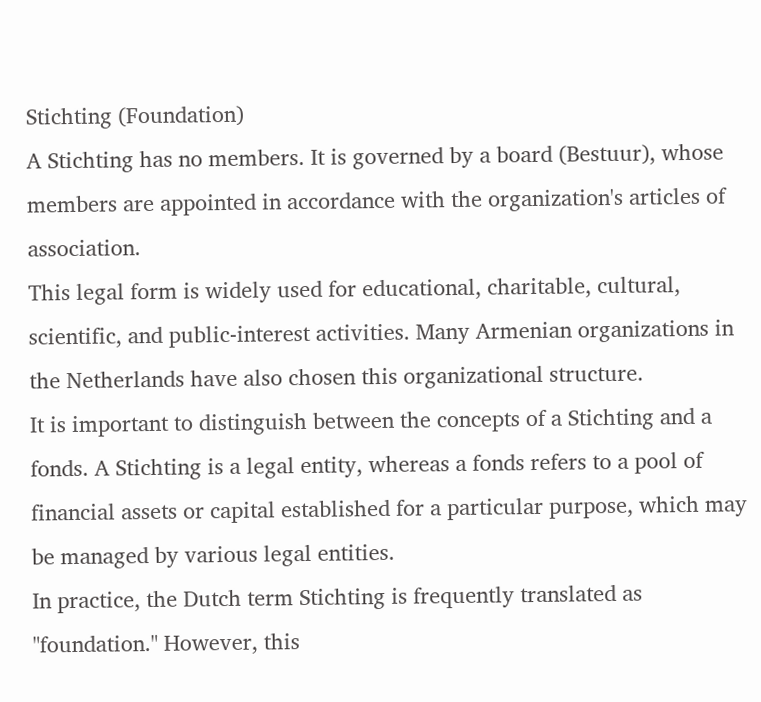Stichting (Foundation)
A Stichting has no members. It is governed by a board (Bestuur), whose members are appointed in accordance with the organization's articles of association.
This legal form is widely used for educational, charitable, cultural, scientific, and public-interest activities. Many Armenian organizations in the Netherlands have also chosen this organizational structure.
It is important to distinguish between the concepts of a Stichting and a fonds. A Stichting is a legal entity, whereas a fonds refers to a pool of financial assets or capital established for a particular purpose, which may be managed by various legal entities.
In practice, the Dutch term Stichting is frequently translated as "foundation." However, this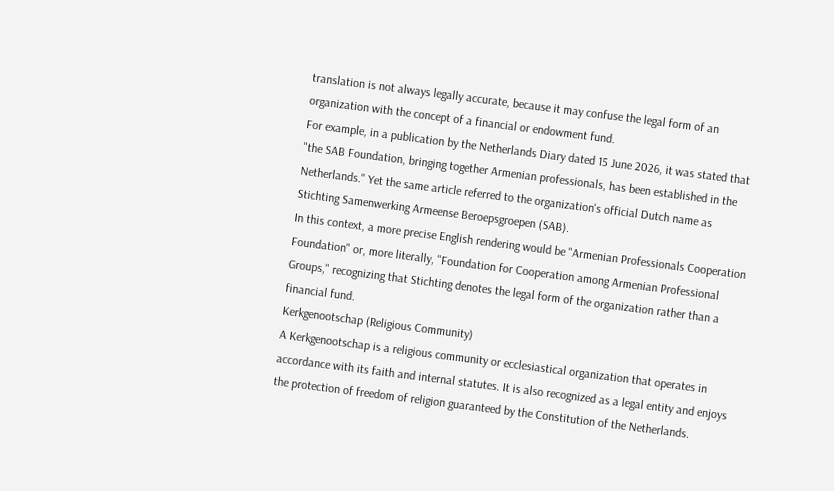translation is not always legally accurate, because it may confuse the legal form of an organization with the concept of a financial or endowment fund.
For example, in a publication by the Netherlands Diary dated 15 June 2026, it was stated that "the SAB Foundation, bringing together Armenian professionals, has been established in the Netherlands." Yet the same article referred to the organization's official Dutch name as Stichting Samenwerking Armeense Beroepsgroepen (SAB).
In this context, a more precise English rendering would be "Armenian Professionals Cooperation Foundation" or, more literally, "Foundation for Cooperation among Armenian Professional Groups," recognizing that Stichting denotes the legal form of the organization rather than a financial fund.
Kerkgenootschap (Religious Community)
A Kerkgenootschap is a religious community or ecclesiastical organization that operates in accordance with its faith and internal statutes. It is also recognized as a legal entity and enjoys the protection of freedom of religion guaranteed by the Constitution of the Netherlands.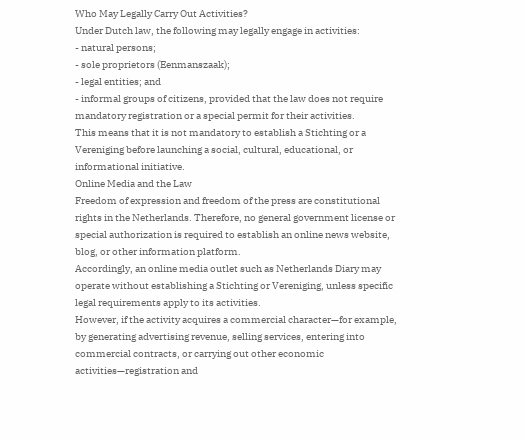Who May Legally Carry Out Activities?
Under Dutch law, the following may legally engage in activities:
- natural persons;
- sole proprietors (Eenmanszaak);
- legal entities; and
- informal groups of citizens, provided that the law does not require mandatory registration or a special permit for their activities.
This means that it is not mandatory to establish a Stichting or a Vereniging before launching a social, cultural, educational, or informational initiative.
Online Media and the Law
Freedom of expression and freedom of the press are constitutional rights in the Netherlands. Therefore, no general government license or special authorization is required to establish an online news website, blog, or other information platform.
Accordingly, an online media outlet such as Netherlands Diary may operate without establishing a Stichting or Vereniging, unless specific legal requirements apply to its activities.
However, if the activity acquires a commercial character—for example, by generating advertising revenue, selling services, entering into commercial contracts, or carrying out other economic activities—registration and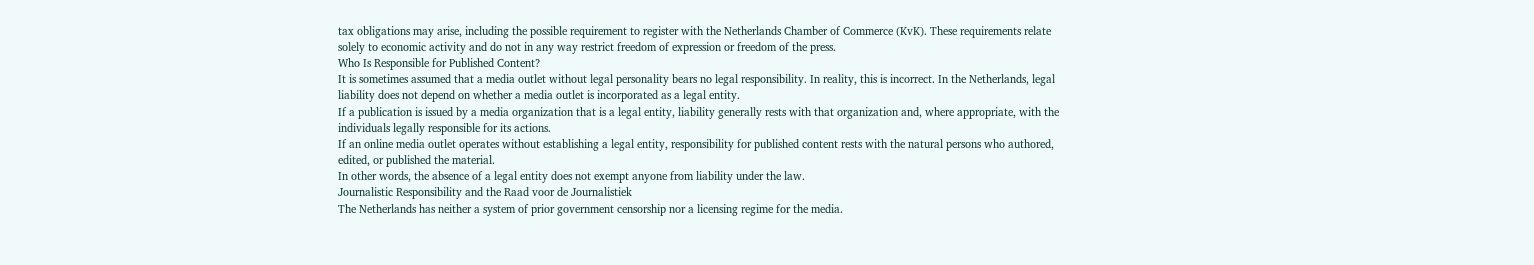tax obligations may arise, including the possible requirement to register with the Netherlands Chamber of Commerce (KvK). These requirements relate solely to economic activity and do not in any way restrict freedom of expression or freedom of the press.
Who Is Responsible for Published Content?
It is sometimes assumed that a media outlet without legal personality bears no legal responsibility. In reality, this is incorrect. In the Netherlands, legal liability does not depend on whether a media outlet is incorporated as a legal entity.
If a publication is issued by a media organization that is a legal entity, liability generally rests with that organization and, where appropriate, with the individuals legally responsible for its actions.
If an online media outlet operates without establishing a legal entity, responsibility for published content rests with the natural persons who authored, edited, or published the material.
In other words, the absence of a legal entity does not exempt anyone from liability under the law.
Journalistic Responsibility and the Raad voor de Journalistiek
The Netherlands has neither a system of prior government censorship nor a licensing regime for the media.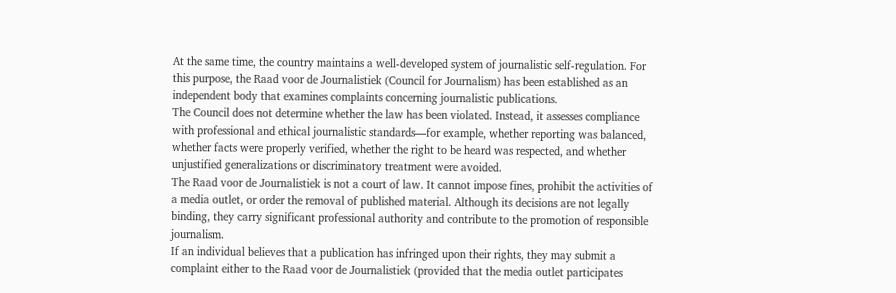At the same time, the country maintains a well-developed system of journalistic self-regulation. For this purpose, the Raad voor de Journalistiek (Council for Journalism) has been established as an independent body that examines complaints concerning journalistic publications.
The Council does not determine whether the law has been violated. Instead, it assesses compliance with professional and ethical journalistic standards—for example, whether reporting was balanced, whether facts were properly verified, whether the right to be heard was respected, and whether unjustified generalizations or discriminatory treatment were avoided.
The Raad voor de Journalistiek is not a court of law. It cannot impose fines, prohibit the activities of a media outlet, or order the removal of published material. Although its decisions are not legally binding, they carry significant professional authority and contribute to the promotion of responsible journalism.
If an individual believes that a publication has infringed upon their rights, they may submit a complaint either to the Raad voor de Journalistiek (provided that the media outlet participates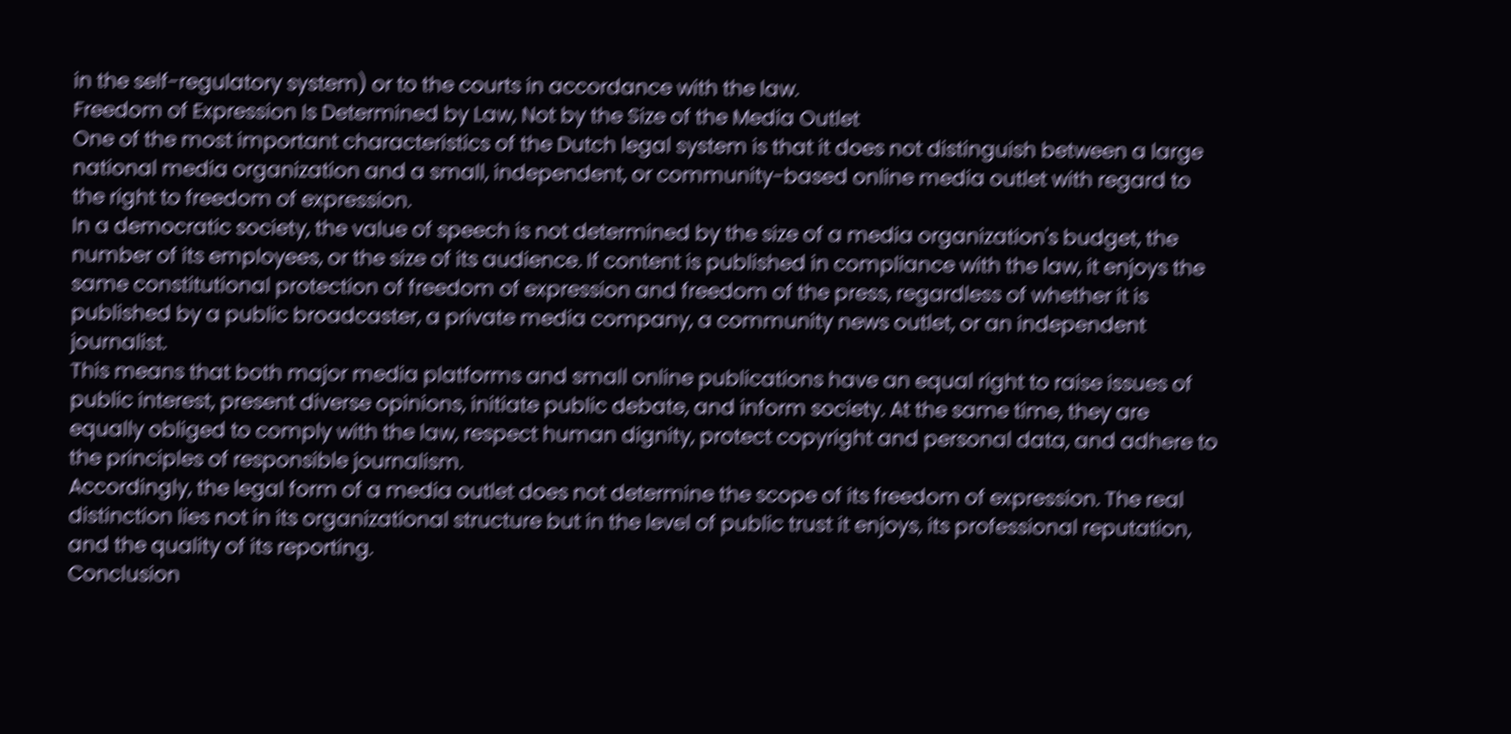in the self-regulatory system) or to the courts in accordance with the law.
Freedom of Expression Is Determined by Law, Not by the Size of the Media Outlet
One of the most important characteristics of the Dutch legal system is that it does not distinguish between a large national media organization and a small, independent, or community-based online media outlet with regard to the right to freedom of expression.
In a democratic society, the value of speech is not determined by the size of a media organization's budget, the number of its employees, or the size of its audience. If content is published in compliance with the law, it enjoys the same constitutional protection of freedom of expression and freedom of the press, regardless of whether it is published by a public broadcaster, a private media company, a community news outlet, or an independent journalist.
This means that both major media platforms and small online publications have an equal right to raise issues of public interest, present diverse opinions, initiate public debate, and inform society. At the same time, they are equally obliged to comply with the law, respect human dignity, protect copyright and personal data, and adhere to the principles of responsible journalism.
Accordingly, the legal form of a media outlet does not determine the scope of its freedom of expression. The real distinction lies not in its organizational structure but in the level of public trust it enjoys, its professional reputation, and the quality of its reporting.
Conclusion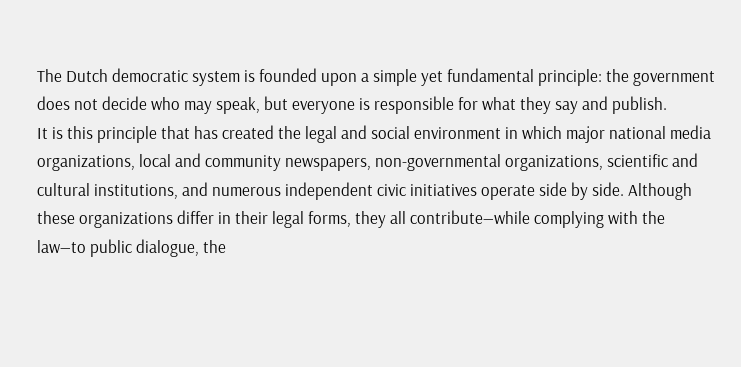The Dutch democratic system is founded upon a simple yet fundamental principle: the government does not decide who may speak, but everyone is responsible for what they say and publish.
It is this principle that has created the legal and social environment in which major national media organizations, local and community newspapers, non-governmental organizations, scientific and cultural institutions, and numerous independent civic initiatives operate side by side. Although these organizations differ in their legal forms, they all contribute—while complying with the law—to public dialogue, the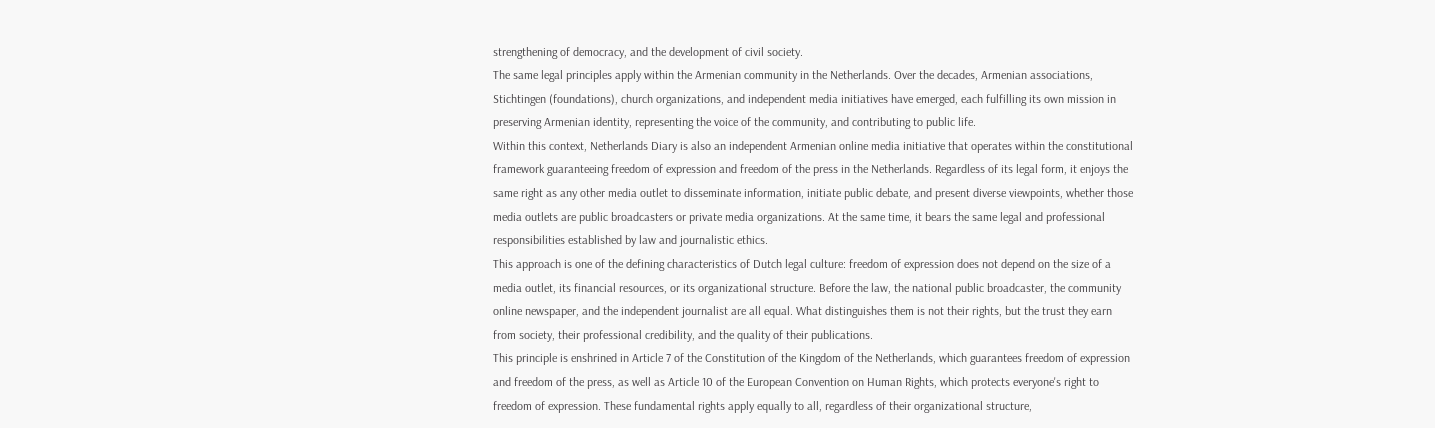strengthening of democracy, and the development of civil society.
The same legal principles apply within the Armenian community in the Netherlands. Over the decades, Armenian associations, Stichtingen (foundations), church organizations, and independent media initiatives have emerged, each fulfilling its own mission in preserving Armenian identity, representing the voice of the community, and contributing to public life.
Within this context, Netherlands Diary is also an independent Armenian online media initiative that operates within the constitutional framework guaranteeing freedom of expression and freedom of the press in the Netherlands. Regardless of its legal form, it enjoys the same right as any other media outlet to disseminate information, initiate public debate, and present diverse viewpoints, whether those media outlets are public broadcasters or private media organizations. At the same time, it bears the same legal and professional responsibilities established by law and journalistic ethics.
This approach is one of the defining characteristics of Dutch legal culture: freedom of expression does not depend on the size of a media outlet, its financial resources, or its organizational structure. Before the law, the national public broadcaster, the community online newspaper, and the independent journalist are all equal. What distinguishes them is not their rights, but the trust they earn from society, their professional credibility, and the quality of their publications.
This principle is enshrined in Article 7 of the Constitution of the Kingdom of the Netherlands, which guarantees freedom of expression and freedom of the press, as well as Article 10 of the European Convention on Human Rights, which protects everyone's right to freedom of expression. These fundamental rights apply equally to all, regardless of their organizational structure,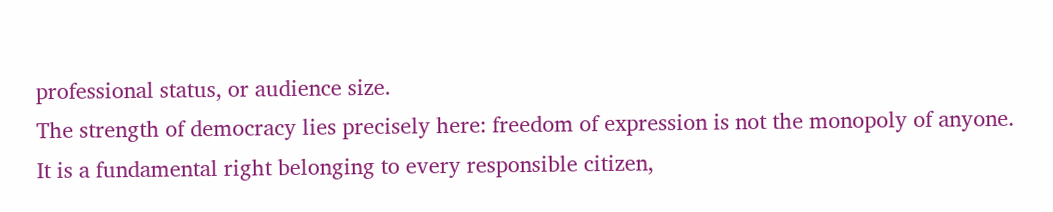professional status, or audience size.
The strength of democracy lies precisely here: freedom of expression is not the monopoly of anyone. It is a fundamental right belonging to every responsible citizen,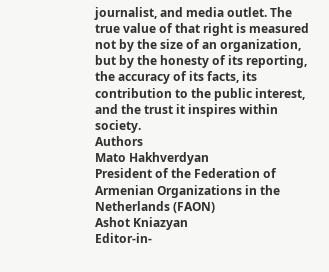journalist, and media outlet. The true value of that right is measured not by the size of an organization, but by the honesty of its reporting, the accuracy of its facts, its contribution to the public interest, and the trust it inspires within society.
Authors
Mato Hakhverdyan
President of the Federation of Armenian Organizations in the Netherlands (FAON)
Ashot Kniazyan
Editor-in-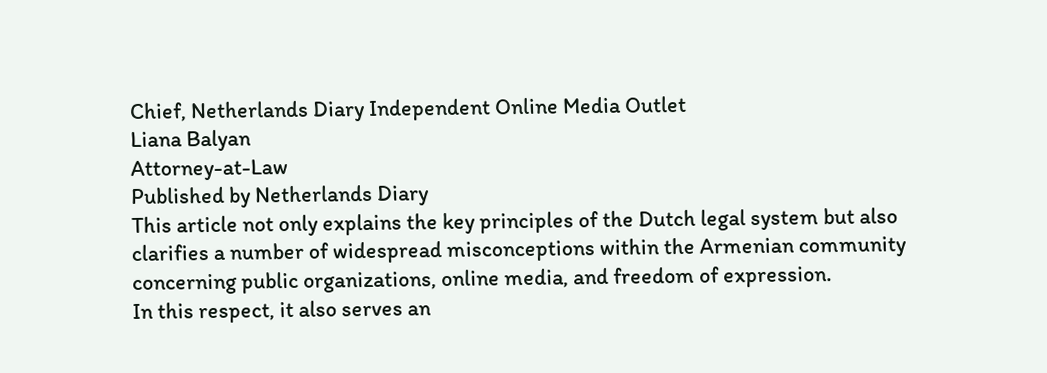Chief, Netherlands Diary Independent Online Media Outlet
Liana Balyan
Attorney-at-Law
Published by Netherlands Diary
This article not only explains the key principles of the Dutch legal system but also clarifies a number of widespread misconceptions within the Armenian community concerning public organizations, online media, and freedom of expression.
In this respect, it also serves an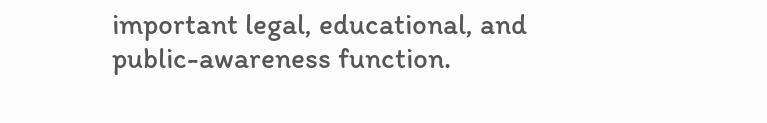important legal, educational, and public-awareness function.